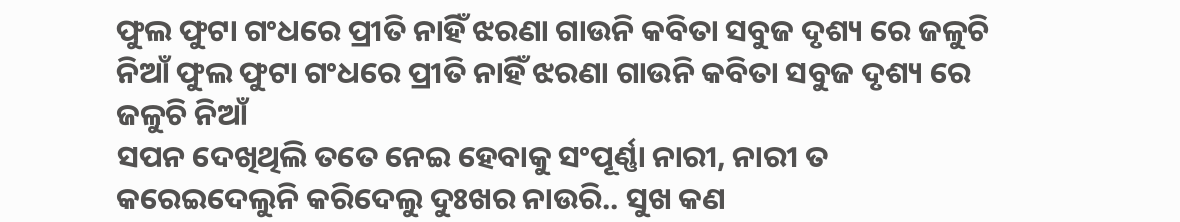ଫୁଲ ଫୁଟା ଗଂଧରେ ପ୍ରୀତି ନାହିଁ ଝରଣା ଗାଉନି କବିତା ସବୁଜ ଦୃଶ୍ୟ ରେ ଜଳୁଚି ନିଆଁ ଫୁଲ ଫୁଟା ଗଂଧରେ ପ୍ରୀତି ନାହିଁ ଝରଣା ଗାଉନି କବିତା ସବୁଜ ଦୃଶ୍ୟ ରେ ଜଳୁଚି ନିଆଁ
ସପନ ଦେଖିଥିଲି ତତେ ନେଇ ହେବାକୁ ସଂପୂର୍ଣ୍ଣା ନାରୀ, ନାରୀ ତ କରେଇଦେଲୁନି କରିଦେଲୁ ଦୁଃଖର ନାଉରି.. ସୁଖ କଣ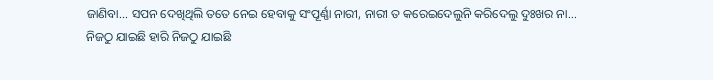ଜାଣିବା... ସପନ ଦେଖିଥିଲି ତତେ ନେଇ ହେବାକୁ ସଂପୂର୍ଣ୍ଣା ନାରୀ, ନାରୀ ତ କରେଇଦେଲୁନି କରିଦେଲୁ ଦୁଃଖର ନା...
ନିଜଠୁ ଯାଇଛି ହାରି ନିଜଠୁ ଯାଇଛି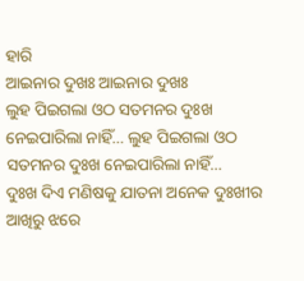ହାରି
ଆଇନାର ଦୁଖଃ ଆଇନାର ଦୁଖଃ
ଲୁହ ପିଇଗଲା ଓଠ ସତମନର ଦୁଃଖ ନେଇପାରିଲା ନାହିଁ... ଲୁହ ପିଇଗଲା ଓଠ ସତମନର ଦୁଃଖ ନେଇପାରିଲା ନାହିଁ...
ଦୁଃଖ ଦିଏ ମଣିଷକୁ ଯାତନା ଅନେକ ଦୁଃଖୀର ଆଖିରୁ ଝରେ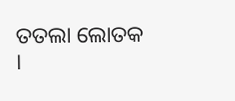ତତଲା ଲୋତକ ।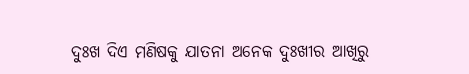ଦୁଃଖ ଦିଏ ମଣିଷକୁ ଯାତନା ଅନେକ ଦୁଃଖୀର ଆଖିରୁ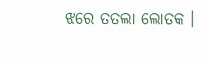ଝରେ ତତଲା ଲୋତକ ।